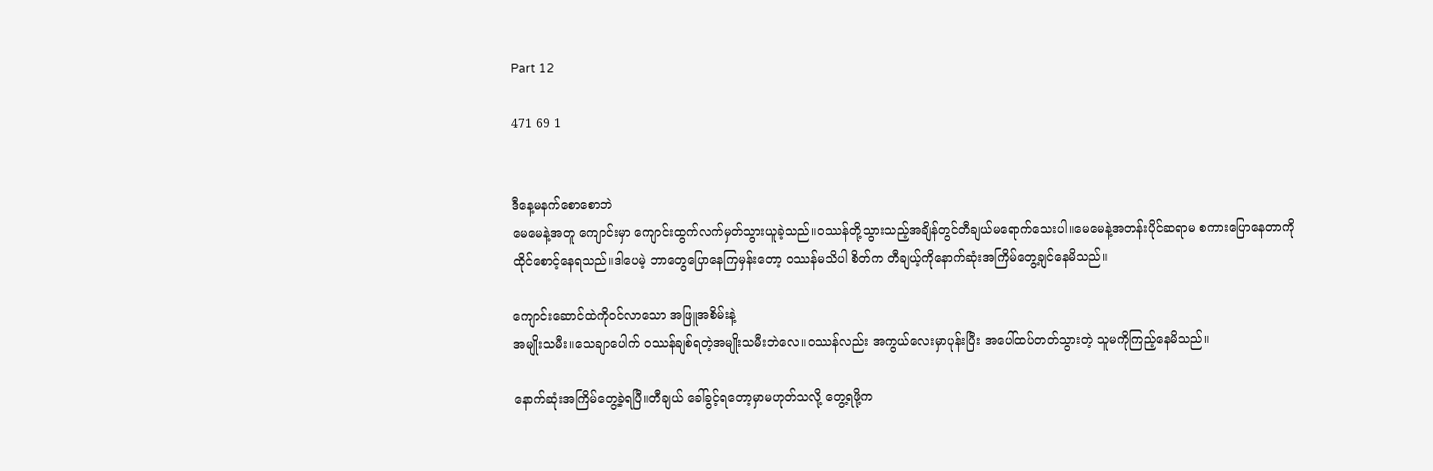Part 12

471 69 1


ဒီနေ့မနက်စောစောဘဲ
မေမေနဲ့အတူ ကျောင်းမှာ ကျောင်းထွက်လက်မှတ်သွားယူခဲ့သည်။၀ဿန်တို့သွားသည့်အချိန်တွင်တီချယ်မရောက်သေးပါ။မေမေနဲ့အတန်းပိုင်ဆရာမ စကားပြောနေ‌တာကို ထိုင်စောင့်နေရသည်။ဒါပေမဲ့ ဘာတွေပြောနေကြမှန်းတော့ ၀ဿန်မသိပါ စိတ်က တီချယ့်ကိုနောက်ဆုံးအကြိမ်တွေ့ချင်နေမိသည်။

ကျောင်းဆောင်ထဲကို၀င်လာသော အဖြူအစိမ်းနဲ့
အမျိုးသမီး။သေချာပေါက် ၀ဿန်ချစ်ရတဲ့အမျိုးသမီးဘဲလေ။၀ဿန်လည်း အကွယ်လေးမှာပုန်းပြီး အပေါ်ထပ်တတ်သွားတဲ့ သူမကိုကြည့်နေမိသည်။

နောက်ဆုံးအကြိမ်တွေ့ခဲ့ရပြီ။တီချယ် ခေါ်ခွင့်ရတော့မှာမဟုတ်သလို့ တွေ့ရဖို့က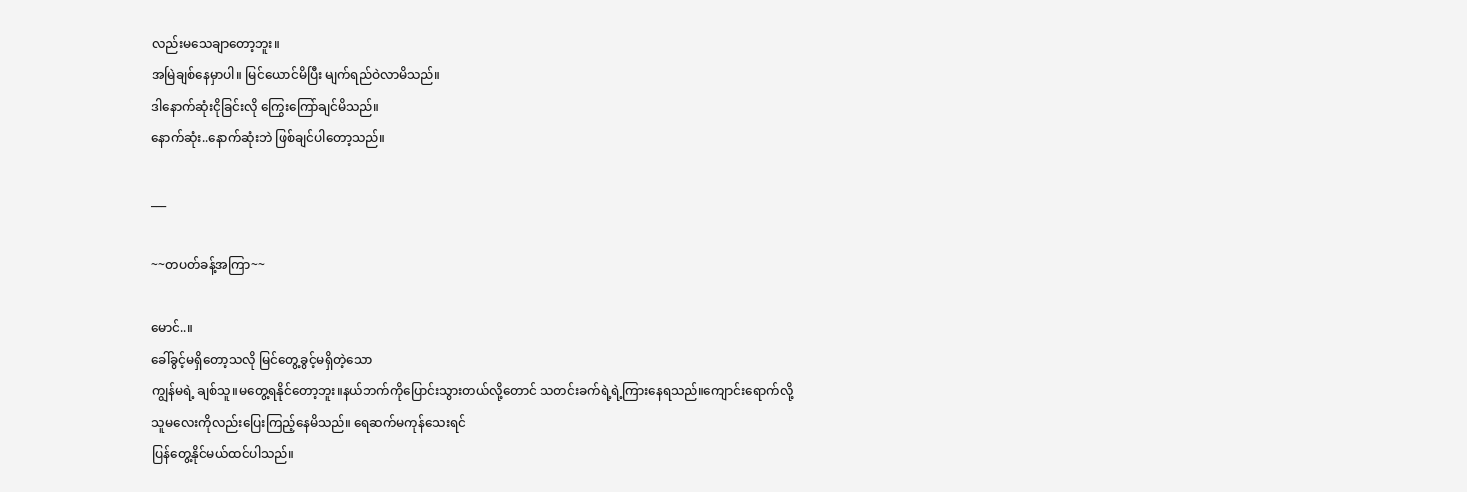လည်းမသေချာတော့ဘူး။
အမြဲချစ်နေမှာပါ။ မြင်ယောင်မိပြီး မျက်ရည်ဝဲလာမိသည်။
ဒါနောက်ဆုံးငိုခြင်းလို ကြွေးကြော်ချင်မိသည်။
နောက်ဆုံး..နောက်ဆုံးဘဲ ဖြစ်ချင်ပါတော့သည်။

___

~~တပတ်ခန့်အကြာ~~

မောင်..။
ခေါ်ခွင့်မရှိတော့သလို မြင်တွေ့ခွင့်မရှိတဲ့သော
ကျွန်မရဲ့ ချစ်သူ။မတွေ့ရနိုင်တော့ဘူး။နယ်ဘက်ကိုပြောင်းသွားတယ်လို့တောင် သတင်းခက်ရဲ့ရဲ့ကြားနေရသည်။ကျောင်းရောက်လို့ သူမလေးကိုလည်းပြေးကြည့်နေမိသည်။ ရေဆက်မကုန်သေးရင်
ပြန်တွေ့နိုင်မယ်ထင်ပါသည်။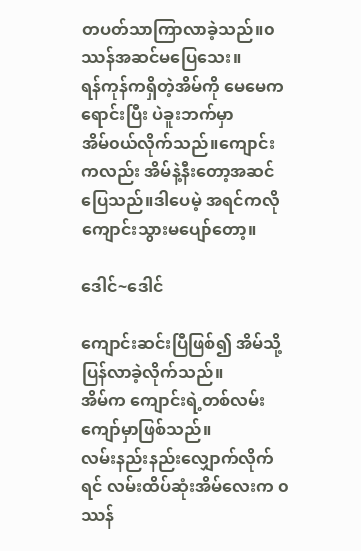တပတ်သာကြာလာခဲ့သည်။၀ဿန်အဆင်မပြေသေး။
ရန်ကုန်ကရှိတဲ့အိမ်ကို မေမေကရောင်းပြီး ပဲခူးဘက်မှာ
အိမ်၀ယ်လိုက်သည်။ကျောင်းကလည်း အိမ်နဲ့နီးတော့အဆင်ပြေသည်။ဒါပေမဲ့ အရင်ကလို ကျောင်းသွားမပျော်တော့။

ဒေါင်~ဒေါင်

ကျောင်းဆင်းပြီဖြစ်၍ အိမ်သို့ပြန်လာခဲ့လိုက်သည်။
အိမ်က ကျောင်းရဲ့တစ်လမ်းကျော်မှာဖြစ်သည်။
လမ်းနည်းနည်းလျှောက်လိုက်ရင် လမ်းထိပ်ဆုံးအိမ်လေးက ၀ဿန်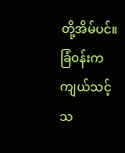တို့အိမ်ပင်။ခြံ၀န်းကကျယ်သင့်သ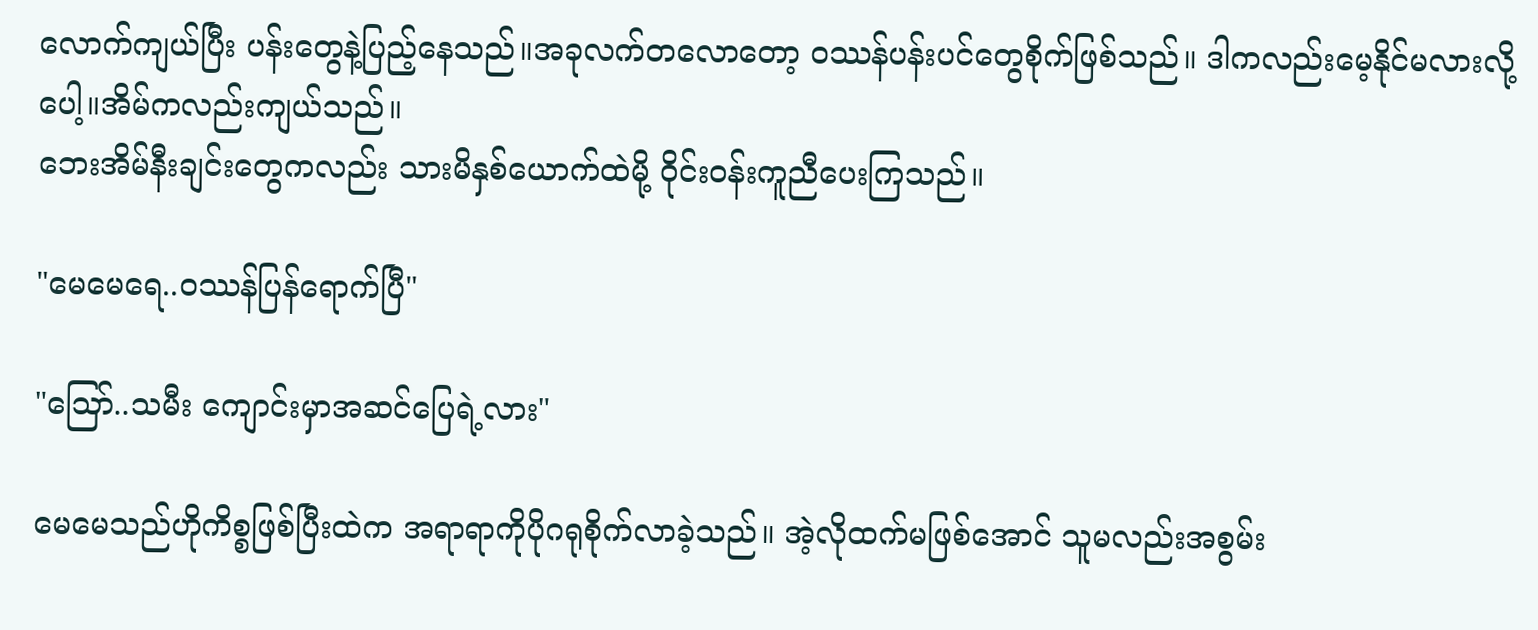လောက်ကျယ်ပြီး ပန်းတွေနဲ့ပြည့်နေသည်။အခုလက်တလောတော့ ၀ဿန်ပန်းပင်တွေစိုက်ဖြစ်သည်။ ဒါကလည်းမေ့နိုင်မလားလို့ပေါ့။အိမ်ကလည်းကျယ်သည်။
ဘေးအိမ်နီးချင်းတွေကလည်း သားမိနှစ်ယောက်ထဲမို့ ဝိုင်း၀န်းကူညီပေးကြသည်။

"မေမေရေ..၀ဿန်ပြန်ရောက်ပြီ"

"ဪ..သမီး ကျောင်းမှာအဆင်ပြေရဲ့လား"

မေမေသည်ဟိုကိစ္စဖြစ်ပြီးထဲက အရာရာကိုပိုဂရုစိုက်လာခဲ့သည်။ အဲ့လိုထက်မဖြစ်အောင် သူမလည်းအစွမ်း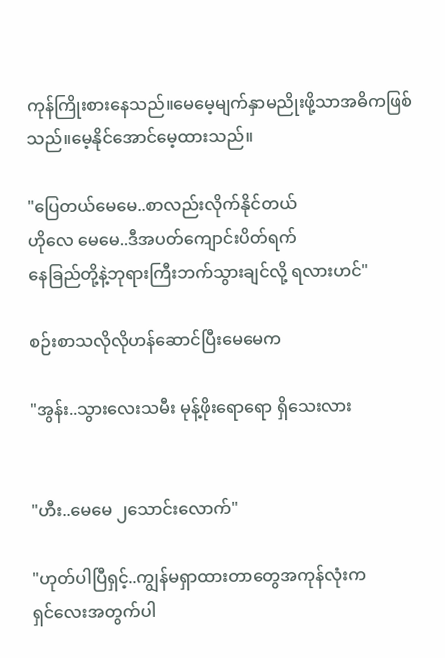ကုန်ကြိုးစားနေသည်။မေမေ့မျက်နှာမညိုးဖို့သာအဓိကဖြစ်သည်။မေ့နိုင်အောင်မေ့ထားသည်။

"ပြေတယ်မေမေ..စာလည်းလိုက်နိုင်တယ်
ဟိုလေ မေမေ..ဒီအပတ်ကျောင်းပိတ်ရက်
နေခြည်တို့နဲ့ဘုရားကြီးဘက်သွားချင်လို့ ရလားဟင်"

စဉ်းစာသလိုလိုဟန်ဆောင်ပြီးမေမေက

"အွန်း..သွားလေးသမီး မုန့်ဖိုးရောရော ရှိသေးလား


"ဟီး..မေမေ ၂သောင်းလောက်"

"ဟုတ်ပါပြီရှင့်..ကျွန်မရှာထားတာတွေအကုန်လုံးက
ရှင်လေးအတွက်ပါ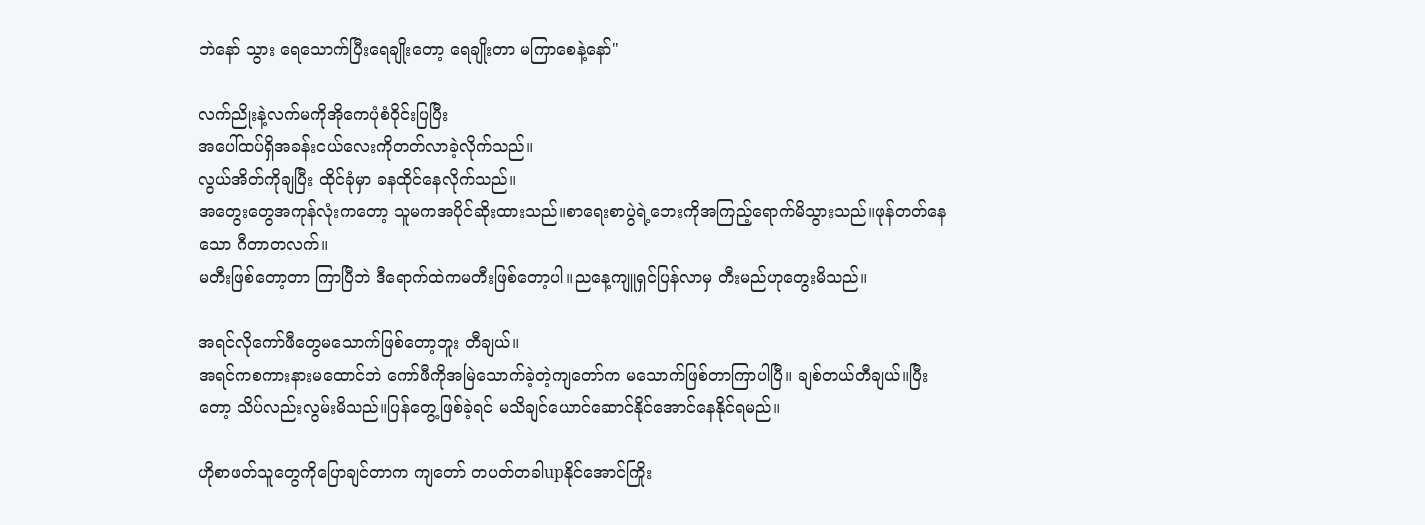ဘဲနော် သွား ရေသောက်ပြီးရေချိုးတော့ ရေချိုးတာ မကြာစေနဲ့နော်"

လက်ညိုးနဲ့လက်မကိုအိုကေပုံစံဝိုင်းပြပြီး
အပေါ်ထပ်ရှိအခန်းငယ်လေးကိုတတ်လာခဲ့လိုက်သည်။
လွယ်အိတ်ကိုချပြီး ထိုင်ခုံမှာ ခနထိုင်နေလိုက်သည်။
အတွေးတွေအကုန်လုံးကတော့ သူမကအပိုင်ဆိုးထားသည်။စာရေးစာပွဲရဲ့ဘေးကိုအကြည့်ရောက်မိသွားသည်။ဖုန်တတ်နေသော ဂီတာတလက်။
မတီးဖြစ်တော့တာ ကြာပြီဘဲ ဒီရောက်ထဲကမတီးဖြစ်တော့ပါ။ညနေ့ကျူရှင်ပြန်လာမှ တီးမည်ဟုတွေးမိသည်။

အရင်လိုကော်ဖီတွေမသောက်ဖြစ်တော့ဘူး တီချယ်။
အရင်ကစကားနားမထောင်ဘဲ ကော်ဖီကိုအမြဲသောက်ခဲ့တဲ့ကျတော်က မသောက်ဖြစ်‌တာကြာပါပြီ။ ချစ်တယ်တီချယ်။ပြီးတော့ သိပ်လည်းလွမ်းမိသည်။ပြန်တွေ့ဖြစ်ခဲ့ရင် မသိချင်ယောင်ဆောင်နိုင်အောင်နေနိုင်ရမည်။

ဟိုစာဖတ်သူတွေကိုပြောချင်တာက ကျတော် တပတ်တခါupနိုင်အောင်ကြိုး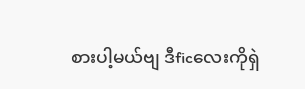စားပါ့မယ်ဗျ ဒီficလေးကိုရှဲ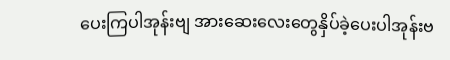ပေးကြပါအုန်းဗျ အားဆေးလေးတွေနှိပ်ခဲ့ပေးပါအုန်းဗ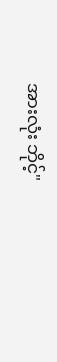အားလုံး ဘိုင့်"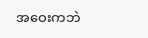အဝေးကဘဲ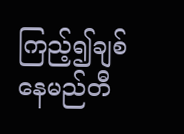ကြည့်၍ချစ်နေမည်တီ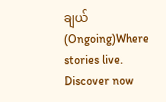ချယ်(Ongoing)Where stories live. Discover now